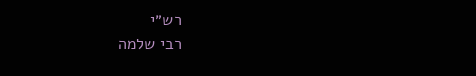רש״י
רבי שלמה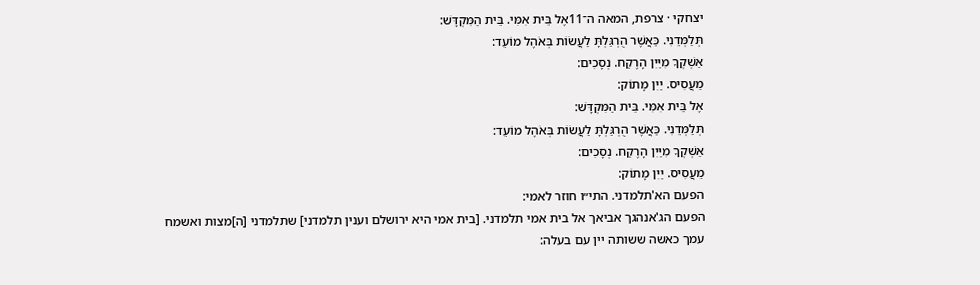יצחקי · צרפת, המאה ה־11אֶל בֵּית אִמִּי. בֵּית הַמִּקְדָּשׁ:
תְּלַמְּדֵנִי. כַּאֲשֶׁר הֻרְגַּלְתָּ לַעֲשׂוֹת בְּאֹהֶל מוֹעֵד:
אַשְׁקְךָ מִיַּיִן הָרֶקַח. נְסָכִים:
מֵעֲסִיס. יַיִן מָתוֹק:
אֶל בֵּית אִמִּי. בֵּית הַמִּקְדָּשׁ:
תְּלַמְּדֵנִי. כַּאֲשֶׁר הֻרְגַּלְתָּ לַעֲשׂוֹת בְּאֹהֶל מוֹעֵד:
אַשְׁקְךָ מִיַּיִן הָרֶקַח. נְסָכִים:
מֵעֲסִיס. יַיִן מָתוֹק:
הפעם הא'תלמדני. התי״ו חוזר לאמי:
הפעם הג'אנהגך אביאך אל בית אמי תלמדני. [בית אמי היא ירושלם וענין תלמדני] שתלמדני [ה]מצות ואשמח עמך כאשה ששותה יין עם בעלה: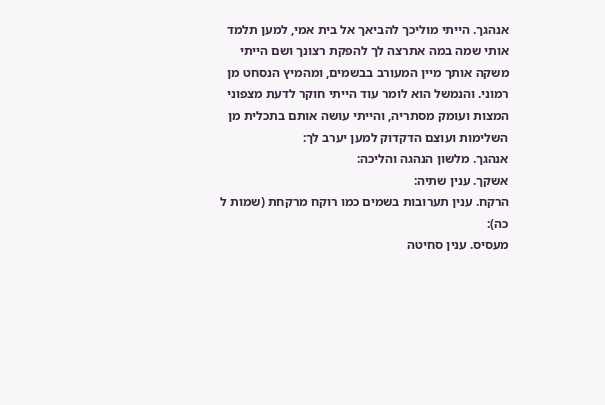אנהגך. הייתי מוליכך להביאך אל בית אמי, למען תלמד אותי שמה במה אתרצה לך להפקת רצונך ושם הייתי משקה אותך מיין המעורב בבשמים, ומהמיץ הנסחט מן רמוני. והנמשל הוא לומר עוד הייתי חוקר לדעת מצפוני המצות ועומק מסתריה, והייתי עושה אותם בתכלית מן השלימות ועוצם הדקדוק למען יערב לך:
אנהגך. מלשון הנהגה והליכה:
אשקך. ענין שתיה:
הרקח. ענין תערובות בשמים כמו רוקח מרקחת (שמות ל כה):
מעסיס. ענין סחיטה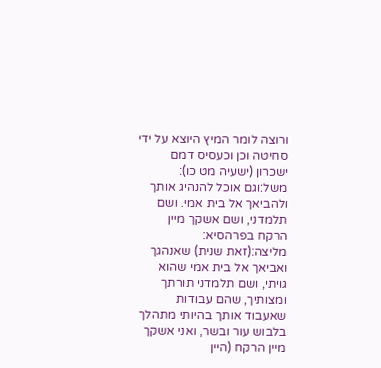ורוצה לומר המיץ היוצא על ידי סחיטה וכן וכעסיס דמם ישכרון (ישעיה מט כו):
משל:וגם אוכל להנהיג אותך ולהביאך אל בית אמי. ושם תלמדני, ושם אשקך מיין הרקח בפרהסיא:
מליצה:(זאת שנית) שאנהגך ואביאך אל בית אמי שהוא גויתי, ושם תלמדני תורתך ומצותיך, שהם עבודות שאעבוד אותך בהיותי מתהלך בלבוש עור ובשר, ואני אשקך מיין הרקח (היין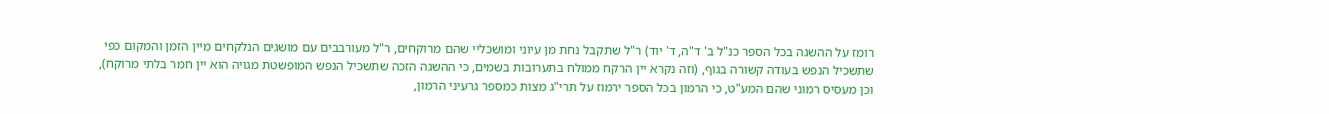רומז על ההשגה בכל הספר כנ"ל ב' ד"ה, ד' יוד) ר"ל שתקבל נחת מן עיוני ומושכליי שהם מרוקחים, ר"ל מעורבבים עם מושגים הנלקחים מיין הזמן והמקום כפי שתשכיל הנפש בעודה קשורה בגוף, (וזה נקרא יין הרקח ממולח בתערובות בשמים, כי ההשגה הזכה שתשכיל הנפש המופשטת מגויה הוא יין חמר בלתי מרוקח), וכן מעסיס רמוני שהם המע"ט, כי הרמון בכל הספר ירמוז על תרי"ג מצות כמספר גרעיני הרמון,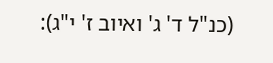(כנ"ל ד' ג' ואיוב ז' י"ג):